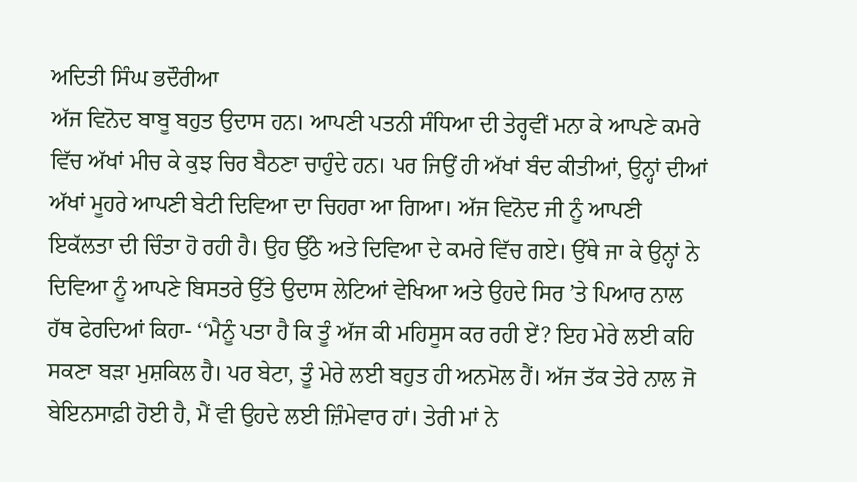ਅਦਿਤੀ ਸਿੰਘ ਭਦੌਰੀਆ
ਅੱਜ ਵਿਨੋਦ ਬਾਬੂ ਬਹੁਤ ਉਦਾਸ ਹਨ। ਆਪਣੀ ਪਤਨੀ ਸੰਧਿਆ ਦੀ ਤੇਰ੍ਹਵੀਂ ਮਨਾ ਕੇ ਆਪਣੇ ਕਮਰੇ ਵਿੱਚ ਅੱਖਾਂ ਮੀਚ ਕੇ ਕੁਝ ਚਿਰ ਬੈਠਣਾ ਚਾਹੁੰਦੇ ਹਨ। ਪਰ ਜਿਉਂ ਹੀ ਅੱਖਾਂ ਬੰਦ ਕੀਤੀਆਂ, ਉਨ੍ਹਾਂ ਦੀਆਂ ਅੱਖਾਂ ਮੂਹਰੇ ਆਪਣੀ ਬੇਟੀ ਦਿਵਿਆ ਦਾ ਚਿਹਰਾ ਆ ਗਿਆ। ਅੱਜ ਵਿਨੋਦ ਜੀ ਨੂੰ ਆਪਣੀ ਇਕੱਲਤਾ ਦੀ ਚਿੰਤਾ ਹੋ ਰਹੀ ਹੈ। ਉਹ ਉੱਠੇ ਅਤੇ ਦਿਵਿਆ ਦੇ ਕਮਰੇ ਵਿੱਚ ਗਏ। ਉੱਥੇ ਜਾ ਕੇ ਉਨ੍ਹਾਂ ਨੇ ਦਿਵਿਆ ਨੂੰ ਆਪਣੇ ਬਿਸਤਰੇ ਉੱਤੇ ਉਦਾਸ ਲੇਟਿਆਂ ਵੇਖਿਆ ਅਤੇ ਉਹਦੇ ਸਿਰ ’ਤੇ ਪਿਆਰ ਨਾਲ ਹੱਥ ਫੇਰਦਿਆਂ ਕਿਹਾ- ‘‘ਮੈਨੂੰ ਪਤਾ ਹੈ ਕਿ ਤੂੰ ਅੱਜ ਕੀ ਮਹਿਸੂਸ ਕਰ ਰਹੀ ਏਂ? ਇਹ ਮੇਰੇ ਲਈ ਕਹਿ ਸਕਣਾ ਬੜਾ ਮੁਸ਼ਕਿਲ ਹੈ। ਪਰ ਬੇਟਾ, ਤੂੰ ਮੇਰੇ ਲਈ ਬਹੁਤ ਹੀ ਅਨਮੋਲ ਹੈਂ। ਅੱਜ ਤੱਕ ਤੇਰੇ ਨਾਲ ਜੋ ਬੇਇਨਸਾਫ਼ੀ ਹੋਈ ਹੈ, ਮੈਂ ਵੀ ਉਹਦੇ ਲਈ ਜ਼ਿੰਮੇਵਾਰ ਹਾਂ। ਤੇਰੀ ਮਾਂ ਨੇ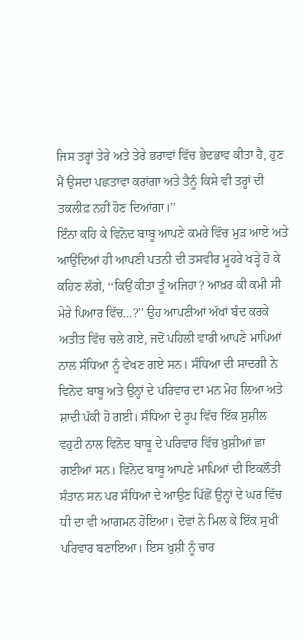ਜਿਸ ਤਰ੍ਹਾਂ ਤੇਰੇ ਅਤੇ ਤੇਰੇ ਭਰਾਵਾਂ ਵਿੱਚ ਭੇਦਭਾਵ ਕੀਤਾ ਹੈ, ਹੁਣ ਮੈਂ ਉਸਦਾ ਪਛਤਾਵਾ ਕਰਾਂਗਾ ਅਤੇ ਤੈਨੂੰ ਕਿਸੇ ਵੀ ਤਰ੍ਹਾਂ ਦੀ ਤਕਲੀਫ਼ ਨਹੀਂ ਹੋਣ ਦਿਆਂਗਾ।’’
ਇੰਨਾ ਕਹਿ ਕੇ ਵਿਨੋਦ ਬਾਬੂ ਆਪਣੇ ਕਮਰੇ ਵਿੱਚ ਮੁੜ ਆਏ ਅਤੇ ਆਉਂਦਿਆਂ ਹੀ ਆਪਣੀ ਪਤਨੀ ਦੀ ਤਸਵੀਰ ਮੂਹਰੇ ਖੜ੍ਹੇ ਹੋ ਕੇ ਕਹਿਣ ਲੱਗੇ, ‘‘ਕਿਉਂ ਕੀਤਾ ਤੂੰ ਅਜਿਹਾ? ਆਖ਼ਰ ਕੀ ਕਮੀ ਸੀ ਮੇਰੇ ਪਿਆਰ ਵਿੱਚ…?’’ ਉਹ ਆਪਣੀਆਂ ਅੱਖਾਂ ਬੰਦ ਕਰਕੇ ਅਤੀਤ ਵਿੱਚ ਚਲੇ ਗਏ, ਜਦੋਂ ਪਹਿਲੀ ਵਾਰੀ ਆਪਣੇ ਮਾਪਿਆਂ ਨਾਲ ਸੰਧਿਆ ਨੂੰ ਵੇਖਣ ਗਏ ਸਨ। ਸੰਧਿਆ ਦੀ ਸਾਦਗੀ ਨੇ ਵਿਨੋਦ ਬਾਬੂ ਅਤੇ ਉਨ੍ਹਾਂ ਦੇ ਪਰਿਵਾਰ ਦਾ ਮਨ ਮੋਹ ਲਿਆ ਅਤੇ ਸ਼ਾਦੀ ਪੱਕੀ ਹੋ ਗਈ। ਸੰਧਿਆ ਦੇ ਰੂਪ ਵਿੱਚ ਇੱਕ ਸੁਸ਼ੀਲ ਵਹੁਟੀ ਨਾਲ ਵਿਨੋਦ ਬਾਬੂ ਦੇ ਪਰਿਵਾਰ ਵਿੱਚ ਖ਼ੁਸ਼ੀਆਂ ਛਾ ਗਈਆਂ ਸਨ। ਵਿਨੋਦ ਬਾਬੂ ਆਪਣੇ ਮਾਪਿਆਂ ਦੀ ਇਕਲੌਤੀ ਸੰਤਾਨ ਸਨ ਪਰ ਸੰਧਿਆ ਦੇ ਆਉਣ ਪਿੱਛੋਂ ਉਨ੍ਹਾਂ ਦੇ ਘਰ ਵਿੱਚ ਧੀ ਦਾ ਵੀ ਆਗਮਨ ਹੋਇਆ। ਦੋਵਾਂ ਨੇ ਮਿਲ ਕੇ ਇੱਕ ਸੁਖੀ ਪਰਿਵਾਰ ਬਣਾਇਆ। ਇਸ ਖ਼ੁਸ਼ੀ ਨੂੰ ਚਾਰ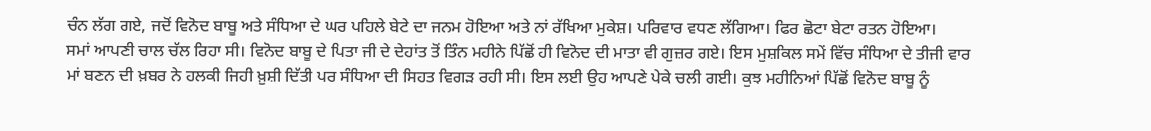ਚੰਨ ਲੱਗ ਗਏ, ਜਦੋਂ ਵਿਨੋਦ ਬਾਬੂ ਅਤੇ ਸੰਧਿਆ ਦੇ ਘਰ ਪਹਿਲੇ ਬੇਟੇ ਦਾ ਜਨਮ ਹੋਇਆ ਅਤੇ ਨਾਂ ਰੱਖਿਆ ਮੁਕੇਸ਼। ਪਰਿਵਾਰ ਵਧਣ ਲੱਗਿਆ। ਫਿਰ ਛੋਟਾ ਬੇਟਾ ਰਤਨ ਹੋਇਆ।
ਸਮਾਂ ਆਪਣੀ ਚਾਲ ਚੱਲ ਰਿਹਾ ਸੀ। ਵਿਨੋਦ ਬਾਬੂ ਦੇ ਪਿਤਾ ਜੀ ਦੇ ਦੇਹਾਂਤ ਤੋਂ ਤਿੰਨ ਮਹੀਨੇ ਪਿੱਛੋਂ ਹੀ ਵਿਨੋਦ ਦੀ ਮਾਤਾ ਵੀ ਗੁਜ਼ਰ ਗਏ। ਇਸ ਮੁਸ਼ਕਿਲ ਸਮੇਂ ਵਿੱਚ ਸੰਧਿਆ ਦੇ ਤੀਜੀ ਵਾਰ ਮਾਂ ਬਣਨ ਦੀ ਖ਼ਬਰ ਨੇ ਹਲਕੀ ਜਿਹੀ ਖ਼ੁਸ਼ੀ ਦਿੱਤੀ ਪਰ ਸੰਧਿਆ ਦੀ ਸਿਹਤ ਵਿਗੜ ਰਹੀ ਸੀ। ਇਸ ਲਈ ਉਹ ਆਪਣੇ ਪੇਕੇ ਚਲੀ ਗਈ। ਕੁਝ ਮਹੀਨਿਆਂ ਪਿੱਛੋਂ ਵਿਨੋਦ ਬਾਬੂ ਨੂੰ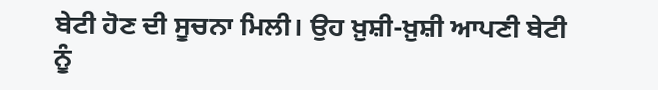ਬੇਟੀ ਹੋਣ ਦੀ ਸੂਚਨਾ ਮਿਲੀ। ਉਹ ਖ਼ੁਸ਼ੀ-ਖ਼ੁਸ਼ੀ ਆਪਣੀ ਬੇਟੀ ਨੂੰ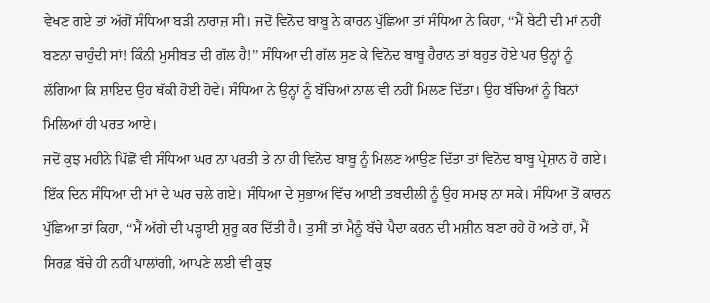ਵੇਖਣ ਗਏ ਤਾਂ ਅੱਗੋਂ ਸੰਧਿਆ ਬੜੀ ਨਾਰਾਜ਼ ਸੀ। ਜਦੋਂ ਵਿਨੋਦ ਬਾਬੂ ਨੇ ਕਾਰਨ ਪੁੱਛਿਆ ਤਾਂ ਸੰਧਿਆ ਨੇ ਕਿਹਾ, ‘‘ਮੈਂ ਬੇਟੀ ਦੀ ਮਾਂ ਨਹੀਂ ਬਣਨਾ ਚਾਹੁੰਦੀ ਸਾਂ! ਕਿੰਨੀ ਮੁਸੀਬਤ ਦੀ ਗੱਲ ਹੈ!’’ ਸੰਧਿਆ ਦੀ ਗੱਲ ਸੁਣ ਕੇ ਵਿਨੋਦ ਬਾਬੂ ਹੈਰਾਨ ਤਾਂ ਬਹੁਤ ਹੋਏ ਪਰ ਉਨ੍ਹਾਂ ਨੂੰ ਲੱਗਿਆ ਕਿ ਸ਼ਾਇਦ ਉਹ ਥੱਕੀ ਹੋਈ ਹੋਵੇ। ਸੰਧਿਆ ਨੇ ਉਨ੍ਹਾਂ ਨੂੰ ਬੱਚਿਆਂ ਨਾਲ ਵੀ ਨਹੀਂ ਮਿਲਣ ਦਿੱਤਾ। ਉਹ ਬੱਚਿਆਂ ਨੂੰ ਬਿਨਾਂ ਮਿਲਿਆਂ ਹੀ ਪਰਤ ਆਏ।
ਜਦੋਂ ਕੁਝ ਮਹੀਨੇ ਪਿੱਛੋਂ ਵੀ ਸੰਧਿਆ ਘਰ ਨਾ ਪਰਤੀ ਤੇ ਨਾ ਹੀ ਵਿਨੋਦ ਬਾਬੂ ਨੂੰ ਮਿਲਣ ਆਉਣ ਦਿੱਤਾ ਤਾਂ ਵਿਨੋਦ ਬਾਬੂ ਪ੍ਰੇਸ਼ਾਨ ਹੋ ਗਏ। ਇੱਕ ਦਿਨ ਸੰਧਿਆ ਦੀ ਮਾਂ ਦੇ ਘਰ ਚਲੇ ਗਏ। ਸੰਧਿਆ ਦੇ ਸੁਭਾਅ ਵਿੱਚ ਆਈ ਤਬਦੀਲੀ ਨੂੰ ਉਹ ਸਮਝ ਨਾ ਸਕੇ। ਸੰਧਿਆ ਤੋਂ ਕਾਰਨ ਪੁੱਛਿਆ ਤਾਂ ਕਿਹਾ, ‘‘ਮੈਂ ਅੱਗੇ ਦੀ ਪੜ੍ਹਾਈ ਸ਼ੁਰੂ ਕਰ ਦਿੱਤੀ ਹੈ। ਤੁਸੀਂ ਤਾਂ ਮੈਨੂੰ ਬੱਚੇ ਪੈਦਾ ਕਰਨ ਦੀ ਮਸ਼ੀਨ ਬਣਾ ਰਹੇ ਹੋ ਅਤੇ ਹਾਂ, ਮੈਂ ਸਿਰਫ਼ ਬੱਚੇ ਹੀ ਨਹੀਂ ਪਾਲਾਂਗੀ, ਆਪਣੇ ਲਈ ਵੀ ਕੁਝ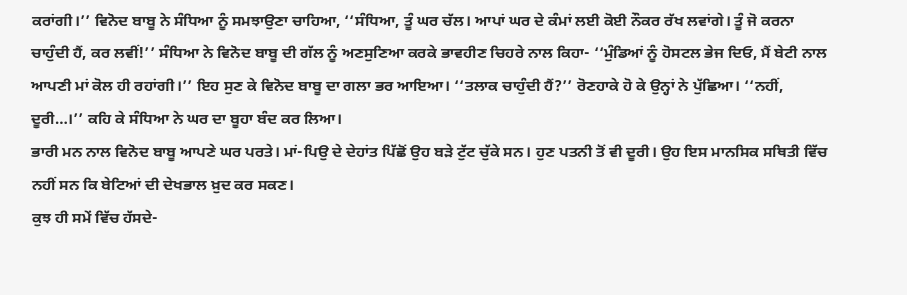ਕਰਾਂਗੀ।’’ ਵਿਨੋਦ ਬਾਬੂ ਨੇ ਸੰਧਿਆ ਨੂੰ ਸਮਝਾਉਣਾ ਚਾਹਿਆ, ‘‘ਸੰਧਿਆ, ਤੂੰ ਘਰ ਚੱਲ। ਆਪਾਂ ਘਰ ਦੇ ਕੰਮਾਂ ਲਈ ਕੋਈ ਨੌਕਰ ਰੱਖ ਲਵਾਂਗੇ। ਤੂੰ ਜੋ ਕਰਨਾ ਚਾਹੁੰਦੀ ਹੈਂ, ਕਰ ਲਵੀਂ!’’ ਸੰਧਿਆ ਨੇ ਵਿਨੋਦ ਬਾਬੂ ਦੀ ਗੱਲ ਨੂੰ ਅਣਸੁਣਿਆ ਕਰਕੇ ਭਾਵਹੀਣ ਚਿਹਰੇ ਨਾਲ ਕਿਹਾ- ‘‘ਮੁੰਡਿਆਂ ਨੂੰ ਹੋਸਟਲ ਭੇਜ ਦਿਓ, ਮੈਂ ਬੇਟੀ ਨਾਲ ਆਪਣੀ ਮਾਂ ਕੋਲ ਹੀ ਰਹਾਂਗੀ।’’ ਇਹ ਸੁਣ ਕੇ ਵਿਨੋਦ ਬਾਬੂ ਦਾ ਗਲਾ ਭਰ ਆਇਆ। ‘‘ਤਲਾਕ ਚਾਹੁੰਦੀ ਹੈਂ?’’ ਰੋਣਹਾਕੇ ਹੋ ਕੇ ਉਨ੍ਹਾਂ ਨੇ ਪੁੱਛਿਆ। ‘‘ਨਹੀਂ, ਦੂਰੀ…।’’ ਕਹਿ ਕੇ ਸੰਧਿਆ ਨੇ ਘਰ ਦਾ ਬੂਹਾ ਬੰਦ ਕਰ ਲਿਆ।
ਭਾਰੀ ਮਨ ਨਾਲ ਵਿਨੋਦ ਬਾਬੂ ਆਪਣੇ ਘਰ ਪਰਤੇ। ਮਾਂ-ਪਿਉ ਦੇ ਦੇਹਾਂਤ ਪਿੱਛੋਂ ਉਹ ਬੜੇ ਟੁੱਟ ਚੁੱਕੇ ਸਨ। ਹੁਣ ਪਤਨੀ ਤੋਂ ਵੀ ਦੂਰੀ। ਉਹ ਇਸ ਮਾਨਸਿਕ ਸਥਿਤੀ ਵਿੱਚ ਨਹੀਂ ਸਨ ਕਿ ਬੇਟਿਆਂ ਦੀ ਦੇਖਭਾਲ ਖ਼ੁਦ ਕਰ ਸਕਣ।
ਕੁਝ ਹੀ ਸਮੇਂ ਵਿੱਚ ਹੱਸਦੇ-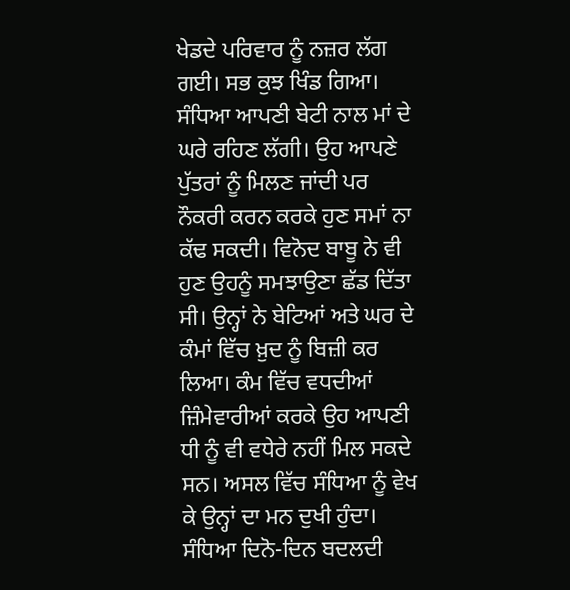ਖੇਡਦੇ ਪਰਿਵਾਰ ਨੂੰ ਨਜ਼ਰ ਲੱਗ ਗਈ। ਸਭ ਕੁਝ ਖਿੰਡ ਗਿਆ। ਸੰਧਿਆ ਆਪਣੀ ਬੇਟੀ ਨਾਲ ਮਾਂ ਦੇ ਘਰੇ ਰਹਿਣ ਲੱਗੀ। ਉਹ ਆਪਣੇ ਪੁੱਤਰਾਂ ਨੂੰ ਮਿਲਣ ਜਾਂਦੀ ਪਰ ਨੌਕਰੀ ਕਰਨ ਕਰਕੇ ਹੁਣ ਸਮਾਂ ਨਾ ਕੱਢ ਸਕਦੀ। ਵਿਨੋਦ ਬਾਬੂ ਨੇ ਵੀ ਹੁਣ ਉਹਨੂੰ ਸਮਝਾਉਣਾ ਛੱਡ ਦਿੱਤਾ ਸੀ। ਉਨ੍ਹਾਂ ਨੇ ਬੇਟਿਆਂ ਅਤੇ ਘਰ ਦੇ ਕੰਮਾਂ ਵਿੱਚ ਖ਼ੁਦ ਨੂੰ ਬਿਜ਼ੀ ਕਰ ਲਿਆ। ਕੰਮ ਵਿੱਚ ਵਧਦੀਆਂ ਜ਼ਿੰਮੇਵਾਰੀਆਂ ਕਰਕੇ ਉਹ ਆਪਣੀ ਧੀ ਨੂੰ ਵੀ ਵਧੇਰੇ ਨਹੀਂ ਮਿਲ ਸਕਦੇ ਸਨ। ਅਸਲ ਵਿੱਚ ਸੰਧਿਆ ਨੂੰ ਵੇਖ ਕੇ ਉਨ੍ਹਾਂ ਦਾ ਮਨ ਦੁਖੀ ਹੁੰਦਾ। ਸੰਧਿਆ ਦਿਨੋ-ਦਿਨ ਬਦਲਦੀ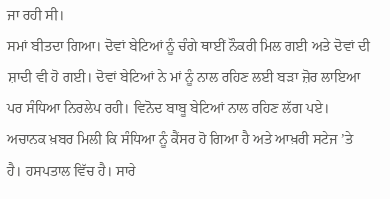ਜਾ ਰਹੀ ਸੀ।
ਸਮਾਂ ਬੀਤਦਾ ਗਿਆ। ਦੋਵਾਂ ਬੇਟਿਆਂ ਨੂੰ ਚੰਗੇ ਥਾਈਂ ਨੌਕਰੀ ਮਿਲ ਗਈ ਅਤੇ ਦੋਵਾਂ ਦੀ ਸ਼ਾਦੀ ਵੀ ਹੋ ਗਈ। ਦੋਵਾਂ ਬੇਟਿਆਂ ਨੇ ਮਾਂ ਨੂੰ ਨਾਲ ਰਹਿਣ ਲਈ ਬੜਾ ਜ਼ੋਰ ਲਾਇਆ ਪਰ ਸੰਧਿਆ ਨਿਰਲੇਪ ਰਹੀ। ਵਿਨੋਦ ਬਾਬੂ ਬੇਟਿਆਂ ਨਾਲ ਰਹਿਣ ਲੱਗ ਪਏ।
ਅਚਾਨਕ ਖ਼ਬਰ ਮਿਲੀ ਕਿ ਸੰਧਿਆ ਨੂੰ ਕੈਂਸਰ ਹੋ ਗਿਆ ਹੈ ਅਤੇ ਆਖ਼ਰੀ ਸਟੇਜ ’ਤੇ ਹੈ। ਹਸਪਤਾਲ ਵਿੱਚ ਹੈ। ਸਾਰੇ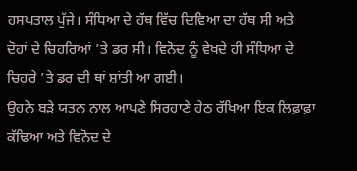ਹਸਪਤਾਲ ਪੁੱਜੇ। ਸੰਧਿਆ ਦੇ ਹੱਥ ਵਿੱਚ ਦਿਵਿਆ ਦਾ ਹੱਥ ਸੀ ਅਤੇ ਦੋਹਾਂ ਦੇ ਚਿਹਰਿਆਂ ’ਤੇ ਡਰ ਸੀ। ਵਿਨੋਦ ਨੂੰ ਵੇਖਦੇ ਹੀ ਸੰਧਿਆ ਦੇ ਚਿਹਰੇ ’ਤੇ ਡਰ ਦੀ ਥਾਂ ਸ਼ਾਂਤੀ ਆ ਗਈ।
ਉਹਨੇ ਬੜੇ ਯਤਨ ਨਾਲ ਆਪਣੇ ਸਿਰਹਾਣੇ ਹੇਠ ਰੱਖਿਆ ਇਕ ਲਿਫ਼ਾਫ਼ਾ ਕੱਢਿਆ ਅਤੇ ਵਿਨੋਦ ਦੇ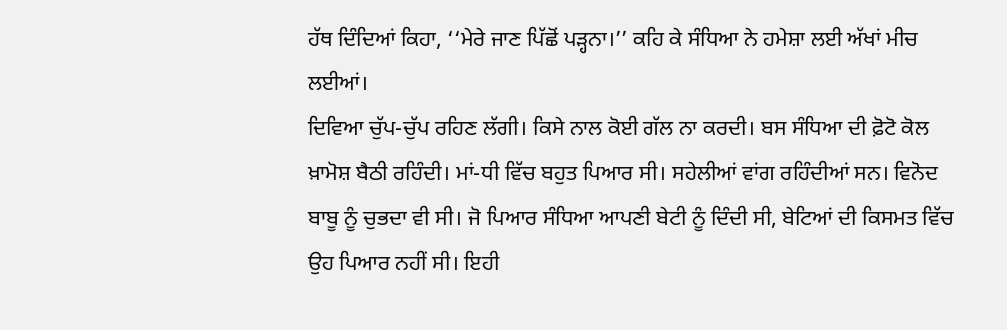ਹੱਥ ਦਿੰਦਿਆਂ ਕਿਹਾ, ‘‘ਮੇਰੇ ਜਾਣ ਪਿੱਛੋਂ ਪੜ੍ਹਨਾ।’’ ਕਹਿ ਕੇ ਸੰਧਿਆ ਨੇ ਹਮੇਸ਼ਾ ਲਈ ਅੱਖਾਂ ਮੀਚ ਲਈਆਂ।
ਦਿਵਿਆ ਚੁੱਪ-ਚੁੱਪ ਰਹਿਣ ਲੱਗੀ। ਕਿਸੇ ਨਾਲ ਕੋਈ ਗੱਲ ਨਾ ਕਰਦੀ। ਬਸ ਸੰਧਿਆ ਦੀ ਫ਼ੋਟੋ ਕੋਲ ਖ਼ਾਮੋਸ਼ ਬੈਠੀ ਰਹਿੰਦੀ। ਮਾਂ-ਧੀ ਵਿੱਚ ਬਹੁਤ ਪਿਆਰ ਸੀ। ਸਹੇਲੀਆਂ ਵਾਂਗ ਰਹਿੰਦੀਆਂ ਸਨ। ਵਿਨੋਦ ਬਾਬੂ ਨੂੰ ਚੁਭਦਾ ਵੀ ਸੀ। ਜੋ ਪਿਆਰ ਸੰਧਿਆ ਆਪਣੀ ਬੇਟੀ ਨੂੰ ਦਿੰਦੀ ਸੀ, ਬੇਟਿਆਂ ਦੀ ਕਿਸਮਤ ਵਿੱਚ ਉਹ ਪਿਆਰ ਨਹੀਂ ਸੀ। ਇਹੀ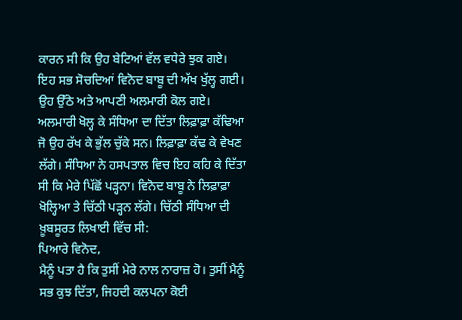ਕਾਰਨ ਸੀ ਕਿ ਉਹ ਬੇਟਿਆਂ ਵੱਲ ਵਧੇਰੇ ਝੁਕ ਗਏ।
ਇਹ ਸਭ ਸੋਚਦਿਆਂ ਵਿਨੋਦ ਬਾਬੂ ਦੀ ਅੱਖ ਖੁੱਲ੍ਹ ਗਈ। ਉਹ ਉੱਠੇ ਅਤੇ ਆਪਣੀ ਅਲਮਾਰੀ ਕੋਲ ਗਏ। ਅਲਮਾਰੀ ਖੋਲ੍ਹ ਕੇ ਸੰਧਿਆ ਦਾ ਦਿੱਤਾ ਲਿਫ਼ਾਫ਼ਾ ਕੱਢਿਆ ਜੋ ਉਹ ਰੱਖ ਕੇ ਭੁੱਲ ਚੁੱਕੇ ਸਨ। ਲਿਫ਼ਾਫ਼ਾ ਕੱਢ ਕੇ ਵੇਖਣ ਲੱਗੇ। ਸੰਧਿਆ ਨੇ ਹਸਪਤਾਲ ਵਿਚ ਇਹ ਕਹਿ ਕੇ ਦਿੱਤਾ ਸੀ ਕਿ ਮੇਰੇ ਪਿੱਛੋਂ ਪੜ੍ਹਨਾ। ਵਿਨੋਦ ਬਾਬੂ ਨੇ ਲਿਫ਼ਾਫ਼ਾ ਖੋਲ੍ਹਿਆ ਤੇ ਚਿੱਠੀ ਪੜ੍ਹਨ ਲੱਗੇ। ਚਿੱਠੀ ਸੰਧਿਆ ਦੀ ਖ਼ੂਬਸੂਰਤ ਲਿਖਾਈ ਵਿੱਚ ਸੀ:
ਪਿਆਰੇ ਵਿਨੋਦ,
ਮੈਨੂੰ ਪਤਾ ਹੈ ਕਿ ਤੁਸੀਂ ਮੇਰੇ ਨਾਲ ਨਾਰਾਜ਼ ਹੋ। ਤੁਸੀਂ ਮੈਨੂੰ ਸਭ ਕੁਝ ਦਿੱਤਾ, ਜਿਹਦੀ ਕਲਪਨਾ ਕੋਈ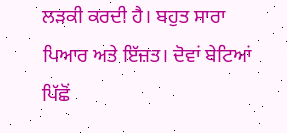ਲੜਕੀ ਕਰਦੀ ਹੈ। ਬਹੁਤ ਸਾਰਾ ਪਿਆਰ ਅਤੇ ਇੱਜ਼ਤ। ਦੋਵਾਂ ਬੇਟਿਆਂ ਪਿੱਛੋਂ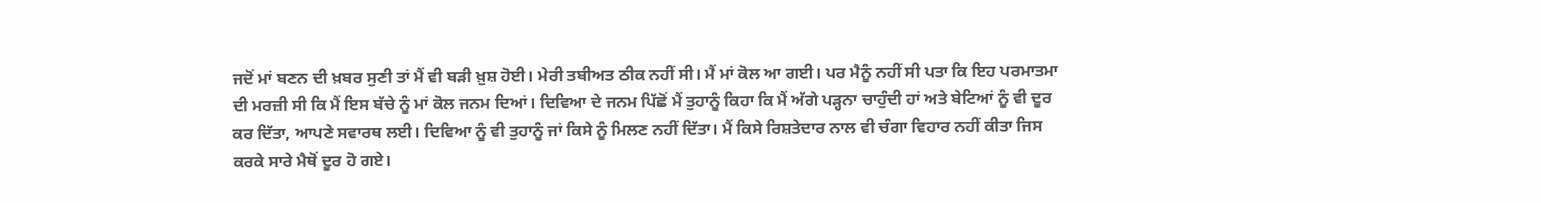ਜਦੋਂ ਮਾਂ ਬਣਨ ਦੀ ਖ਼ਬਰ ਸੁਣੀ ਤਾਂ ਮੈਂ ਵੀ ਬੜੀ ਖ਼ੁਸ਼ ਹੋਈ। ਮੇਰੀ ਤਬੀਅਤ ਠੀਕ ਨਹੀਂ ਸੀ। ਮੈਂ ਮਾਂ ਕੋਲ ਆ ਗਈ। ਪਰ ਮੈਨੂੰ ਨਹੀਂ ਸੀ ਪਤਾ ਕਿ ਇਹ ਪਰਮਾਤਮਾ ਦੀ ਮਰਜ਼ੀ ਸੀ ਕਿ ਮੈਂ ਇਸ ਬੱਚੇ ਨੂੰ ਮਾਂ ਕੋਲ ਜਨਮ ਦਿਆਂ। ਦਿਵਿਆ ਦੇ ਜਨਮ ਪਿੱਛੋਂ ਮੈਂ ਤੁਹਾਨੂੰ ਕਿਹਾ ਕਿ ਮੈਂ ਅੱਗੇ ਪੜ੍ਹਨਾ ਚਾਹੁੰਦੀ ਹਾਂ ਅਤੇ ਬੇਟਿਆਂ ਨੂੰ ਵੀ ਦੂਰ ਕਰ ਦਿੱਤਾ, ਆਪਣੇ ਸਵਾਰਥ ਲਈ। ਦਿਵਿਆ ਨੂੰ ਵੀ ਤੁਹਾਨੂੰ ਜਾਂ ਕਿਸੇ ਨੂੰ ਮਿਲਣ ਨਹੀਂ ਦਿੱਤਾ। ਮੈਂ ਕਿਸੇ ਰਿਸ਼ਤੇਦਾਰ ਨਾਲ ਵੀ ਚੰਗਾ ਵਿਹਾਰ ਨਹੀਂ ਕੀਤਾ ਜਿਸ ਕਰਕੇ ਸਾਰੇ ਮੈਥੋਂ ਦੂਰ ਹੋ ਗਏ।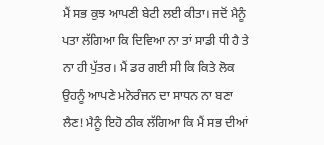ਮੈਂ ਸਭ ਕੁਝ ਆਪਣੀ ਬੇਟੀ ਲਈ ਕੀਤਾ। ਜਦੋਂ ਮੈਨੂੰ ਪਤਾ ਲੱਗਿਆ ਕਿ ਦਿਵਿਆ ਨਾ ਤਾਂ ਸਾਡੀ ਧੀ ਹੈ ਤੇ ਨਾ ਹੀ ਪੁੱਤਰ। ਮੈਂ ਡਰ ਗਈ ਸੀ ਕਿ ਕਿਤੇ ਲੋਕ ਉਹਨੂੰ ਆਪਣੇ ਮਨੋਰੰਜਨ ਦਾ ਸਾਧਨ ਨਾ ਬਣਾ ਲੈਣ! ਮੈਨੂੰ ਇਹੋ ਠੀਕ ਲੱਗਿਆ ਕਿ ਮੈਂ ਸਭ ਦੀਆਂ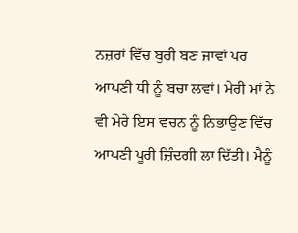ਨਜ਼ਰਾਂ ਵਿੱਚ ਬੁਰੀ ਬਣ ਜਾਵਾਂ ਪਰ ਆਪਣੀ ਧੀ ਨੂੰ ਬਚਾ ਲਵਾਂ। ਮੇਰੀ ਮਾਂ ਨੇ ਵੀ ਮੇਰੇ ਇਸ ਵਚਨ ਨੂੰ ਨਿਭਾਉਣ ਵਿੱਚ ਆਪਣੀ ਪੂਰੀ ਜ਼ਿੰਦਗੀ ਲਾ ਦਿੱਤੀ। ਮੈਨੂੰ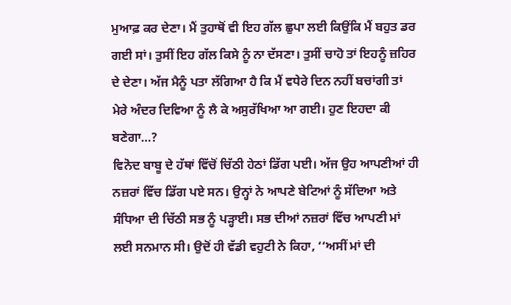ਮੁਆਫ਼ ਕਰ ਦੇਣਾ। ਮੈਂ ਤੁਹਾਥੋਂ ਵੀ ਇਹ ਗੱਲ ਛੁਪਾ ਲਈ ਕਿਉਂਕਿ ਮੈਂ ਬਹੁਤ ਡਰ ਗਈ ਸਾਂ। ਤੁਸੀਂ ਇਹ ਗੱਲ ਕਿਸੇ ਨੂੰ ਨਾ ਦੱਸਣਾ। ਤੁਸੀਂ ਚਾਹੋ ਤਾਂ ਇਹਨੂੰ ਜ਼ਹਿਰ ਦੇ ਦੇਣਾ। ਅੱਜ ਮੈਨੂੰ ਪਤਾ ਲੱਗਿਆ ਹੈ ਕਿ ਮੈਂ ਵਧੇਰੇ ਦਿਨ ਨਹੀਂ ਬਚਾਂਗੀ ਤਾਂ ਮੇਰੇ ਅੰਦਰ ਦਿਵਿਆ ਨੂੰ ਲੈ ਕੇ ਅਸੁਰੱਖਿਆ ਆ ਗਈ। ਹੁਣ ਇਹਦਾ ਕੀ ਬਣੇਗਾ…?
ਵਿਨੋਦ ਬਾਬੂ ਦੇ ਹੱਥਾਂ ਵਿੱਚੋਂ ਚਿੱਠੀ ਹੇਠਾਂ ਡਿੱਗ ਪਈ। ਅੱਜ ਉਹ ਆਪਣੀਆਂ ਹੀ ਨਜ਼ਰਾਂ ਵਿੱਚ ਡਿੱਗ ਪਏ ਸਨ। ਉਨ੍ਹਾਂ ਨੇ ਆਪਣੇ ਬੇਟਿਆਂ ਨੂੰ ਸੱਦਿਆ ਅਤੇ ਸੰਧਿਆ ਦੀ ਚਿੱਠੀ ਸਭ ਨੂੰ ਪੜ੍ਹਾਈ। ਸਭ ਦੀਆਂ ਨਜ਼ਰਾਂ ਵਿੱਚ ਆਪਣੀ ਮਾਂ ਲਈ ਸਨਮਾਨ ਸੀ। ਉਦੋਂ ਹੀ ਵੱਡੀ ਵਹੁਟੀ ਨੇ ਕਿਹਾ, ‘‘ਅਸੀਂ ਮਾਂ ਦੀ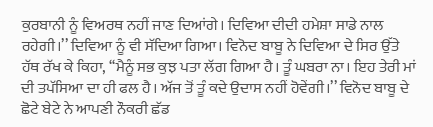ਕੁਰਬਾਨੀ ਨੂੰ ਵਿਅਰਥ ਨਹੀਂ ਜਾਣ ਦਿਆਂਗੇ। ਦਿਵਿਆ ਦੀਦੀ ਹਮੇਸ਼ਾ ਸਾਡੇ ਨਾਲ ਰਹੇਗੀ।’’ ਦਿਵਿਆ ਨੂੰ ਵੀ ਸੱਦਿਆ ਗਿਆ। ਵਿਨੋਦ ਬਾਬੂ ਨੇ ਦਿਵਿਆ ਦੇ ਸਿਰ ਉੱਤੇ ਹੱਥ ਰੱਖ ਕੇ ਕਿਹਾ, ‘‘ਮੈਨੂੰ ਸਭ ਕੁਝ ਪਤਾ ਲੱਗ ਗਿਆ ਹੈ। ਤੂੰ ਘਬਰਾ ਨਾ। ਇਹ ਤੇਰੀ ਮਾਂ ਦੀ ਤਪੱਸਿਆ ਦਾ ਹੀ ਫਲ ਹੈ। ਅੱਜ ਤੋਂ ਤੂੰ ਕਦੇ ਉਦਾਸ ਨਹੀਂ ਹੋਵੇਂਗੀ।’’ ਵਿਨੋਦ ਬਾਬੂ ਦੇ ਛੋਟੇ ਬੇਟੇ ਨੇ ਆਪਣੀ ਨੌਕਰੀ ਛੱਡ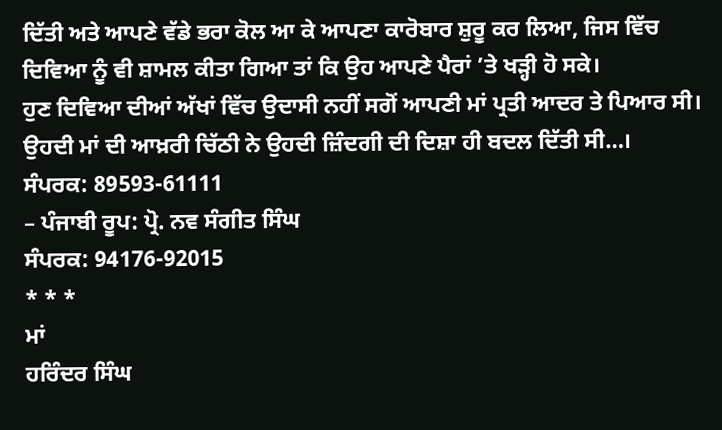ਦਿੱਤੀ ਅਤੇ ਆਪਣੇ ਵੱਡੇ ਭਰਾ ਕੋਲ ਆ ਕੇ ਆਪਣਾ ਕਾਰੋਬਾਰ ਸ਼ੁਰੂ ਕਰ ਲਿਆ, ਜਿਸ ਵਿੱਚ ਦਿਵਿਆ ਨੂੰ ਵੀ ਸ਼ਾਮਲ ਕੀਤਾ ਗਿਆ ਤਾਂ ਕਿ ਉਹ ਆਪਣੇ ਪੈਰਾਂ ’ਤੇ ਖੜ੍ਹੀ ਹੋ ਸਕੇ।
ਹੁਣ ਦਿਵਿਆ ਦੀਆਂ ਅੱਖਾਂ ਵਿੱਚ ਉਦਾਸੀ ਨਹੀਂ ਸਗੋਂ ਆਪਣੀ ਮਾਂ ਪ੍ਰਤੀ ਆਦਰ ਤੇ ਪਿਆਰ ਸੀ। ਉਹਦੀ ਮਾਂ ਦੀ ਆਖ਼ਰੀ ਚਿੱਠੀ ਨੇ ਉਹਦੀ ਜ਼ਿੰਦਗੀ ਦੀ ਦਿਸ਼ਾ ਹੀ ਬਦਲ ਦਿੱਤੀ ਸੀ…।
ਸੰਪਰਕ: 89593-61111
– ਪੰਜਾਬੀ ਰੂਪ: ਪ੍ਰੋ. ਨਵ ਸੰਗੀਤ ਸਿੰਘ
ਸੰਪਰਕ: 94176-92015
* * *
ਮਾਂ
ਹਰਿੰਦਰ ਸਿੰਘ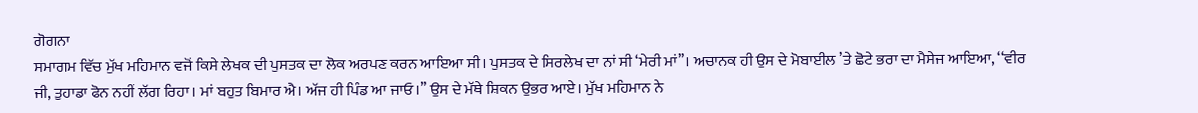ਗੋਗਨਾ
ਸਮਾਗਮ ਵਿੱਚ ਮੁੱਖ ਮਹਿਮਾਨ ਵਜੋਂ ਕਿਸੇ ਲੇਖਕ ਦੀ ਪੁਸਤਕ ਦਾ ਲੋਕ ਅਰਪਣ ਕਰਨ ਆਇਆ ਸੀ। ਪੁਸਤਕ ਦੇ ਸਿਰਲੇਖ ਦਾ ਨਾਂ ਸੀ ‘ਮੇਰੀ ਮਾਂ’’। ਅਚਾਨਕ ਹੀ ਉਸ ਦੇ ਮੋਬਾਈਲ ’ਤੇ ਛੋਟੇ ਭਰਾ ਦਾ ਮੈਸੇਜ ਆਇਆ, ‘‘ਵੀਰ ਜੀ, ਤੁਹਾਡਾ ਫੋਨ ਨਹੀਂ ਲੱਗ ਰਿਹਾ। ਮਾਂ ਬਹੁਤ ਬਿਮਾਰ ਐ। ਅੱਜ ਹੀ ਪਿੰਡ ਆ ਜਾਓ।’’ ਉਸ ਦੇ ਮੱਥੇ ਸ਼ਿਕਨ ਉਭਰ ਆਏ। ਮੁੱਖ ਮਹਿਮਾਨ ਨੇ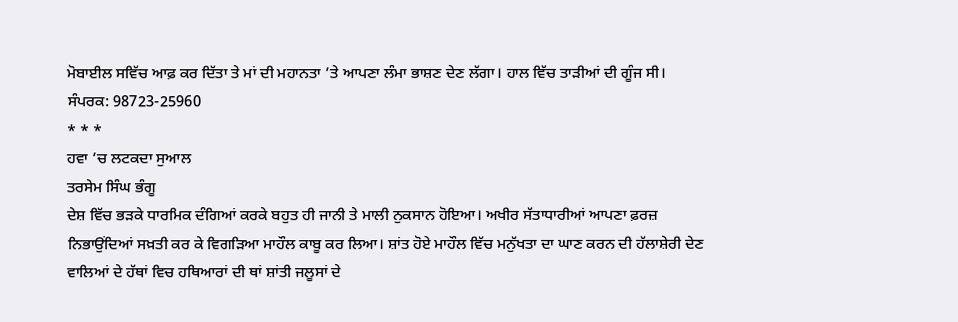ਮੋਬਾਈਲ ਸਵਿੱਚ ਆਫ਼ ਕਰ ਦਿੱਤਾ ਤੇ ਮਾਂ ਦੀ ਮਹਾਨਤਾ ’ਤੇ ਆਪਣਾ ਲੰਮਾ ਭਾਸ਼ਣ ਦੇਣ ਲੱਗਾ। ਹਾਲ ਵਿੱਚ ਤਾੜੀਆਂ ਦੀ ਗੂੰਜ ਸੀ।
ਸੰਪਰਕ: 98723-25960
* * *
ਹਵਾ ’ਚ ਲਟਕਦਾ ਸੁਆਲ
ਤਰਸੇਮ ਸਿੰਘ ਭੰਗੂ
ਦੇਸ਼ ਵਿੱਚ ਭੜਕੇ ਧਾਰਮਿਕ ਦੰਗਿਆਂ ਕਰਕੇ ਬਹੁਤ ਹੀ ਜਾਨੀ ਤੇ ਮਾਲੀ ਨੁਕਸਾਨ ਹੋਇਆ। ਅਖੀਰ ਸੱਤਾਧਾਰੀਆਂ ਆਪਣਾ ਫ਼ਰਜ਼ ਨਿਭਾਉਂਦਿਆਂ ਸਖ਼ਤੀ ਕਰ ਕੇ ਵਿਗੜਿਆ ਮਾਹੌਲ ਕਾਬੂ ਕਰ ਲਿਆ। ਸ਼ਾਂਤ ਹੋਏ ਮਾਹੌਲ ਵਿੱਚ ਮਨੁੱਖਤਾ ਦਾ ਘਾਣ ਕਰਨ ਦੀ ਹੱਲਾਸ਼ੇਰੀ ਦੇਣ ਵਾਲਿਆਂ ਦੇ ਹੱਥਾਂ ਵਿਚ ਹਥਿਆਰਾਂ ਦੀ ਥਾਂ ਸ਼ਾਂਤੀ ਜਲੂਸਾਂ ਦੇ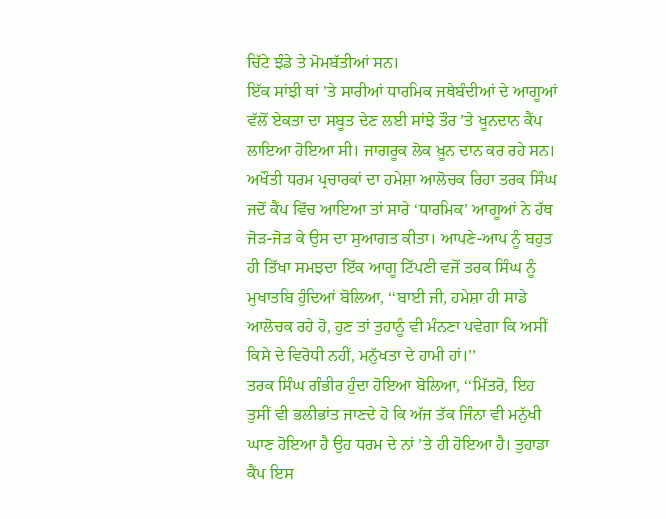ਚਿੱਟੇ ਝੰਡੇ ਤੇ ਮੋਮਬੱਤੀਆਂ ਸਨ।
ਇੱਕ ਸਾਂਝੀ ਥਾਂ ’ਤੇ ਸਾਰੀਆਂ ਧਾਰਮਿਕ ਜਥੇਬੰਦੀਆਂ ਦੇ ਆਗੂਆਂ ਵੱਲੋਂ ਏਕਤਾ ਦਾ ਸਬੂਤ ਦੇਣ ਲਈ ਸਾਂਝੇ ਤੌਰ ’ਤੇ ਖੂਨਦਾਨ ਕੈਂਪ ਲਾਇਆ ਹੋਇਆ ਸੀ। ਜਾਗਰੂਕ ਲੋਕ ਖ਼ੂਨ ਦਾਨ ਕਰ ਰਹੇ ਸਨ। ਅਖੌਤੀ ਧਰਮ ਪ੍ਰਚਾਰਕਾਂ ਦਾ ਹਮੇਸ਼ਾ ਆਲੋਚਕ ਰਿਹਾ ਤਰਕ ਸਿੰਘ ਜਦੋਂ ਕੈਂਪ ਵਿੱਚ ਆਇਆ ਤਾਂ ਸਾਰੇ ‘ਧਾਰਮਿਕ’ ਆਗੂਆਂ ਨੇ ਹੱਥ ਜੋੜ-ਜੋੜ ਕੇ ਉਸ ਦਾ ਸੁਆਗਤ ਕੀਤਾ। ਆਪਣੇ-ਆਪ ਨੂੰ ਬਹੁਤ ਹੀ ਤਿੱਖਾ ਸਮਝਦਾ ਇੱਕ ਆਗੂ ਟਿੱਪਣੀ ਵਜੋਂ ਤਰਕ ਸਿੰਘ ਨੂੰ ਮੁਖਾਤਬਿ ਹੁੰਦਿਆਂ ਬੋਲਿਆ, ‘‘ਬਾਈ ਜੀ, ਹਮੇਸ਼ਾ ਹੀ ਸਾਡੇ ਆਲੋਚਕ ਰਹੇ ਹੋ, ਹੁਣ ਤਾਂ ਤੁਹਾਨੂੰ ਵੀ ਮੰਨਣਾ ਪਵੇਗਾ ਕਿ ਅਸੀਂ ਕਿਸੇ ਦੇ ਵਿਰੋਧੀ ਨਹੀਂ, ਮਨੁੱਖਤਾ ਦੇ ਹਾਮੀ ਹਾਂ।’’
ਤਰਕ ਸਿੰਘ ਗੰਭੀਰ ਹੁੰਦਾ ਹੋਇਆ ਬੋਲਿਆ, ‘‘ਮਿੱਤਰੋ, ਇਹ ਤੁਸੀਂ ਵੀ ਭਲੀਭਾਂਤ ਜਾਣਦੇ ਹੋ ਕਿ ਅੱਜ ਤੱਕ ਜਿੰਨਾ ਵੀ ਮਨੁੱਖੀ ਘਾਣ ਹੋਇਆ ਹੈ ਉਹ ਧਰਮ ਦੇ ਨਾਂ ’ਤੇ ਹੀ ਹੋਇਆ ਹੈ। ਤੁਹਾਡਾ ਕੈਂਪ ਇਸ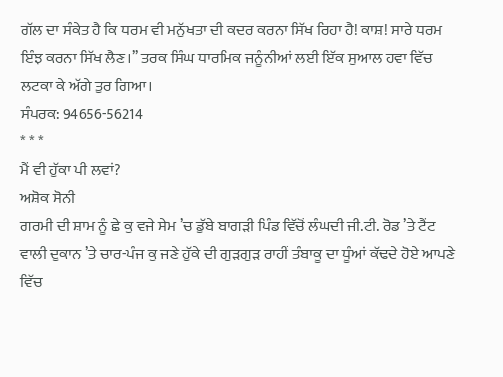ਗੱਲ ਦਾ ਸੰਕੇਤ ਹੈ ਕਿ ਧਰਮ ਵੀ ਮਨੁੱਖਤਾ ਦੀ ਕਦਰ ਕਰਨਾ ਸਿੱਖ ਰਿਹਾ ਹੈ! ਕਾਸ਼! ਸਾਰੇ ਧਰਮ ਇੰਝ ਕਰਨਾ ਸਿੱਖ ਲੈਣ।’’ ਤਰਕ ਸਿੰਘ ਧਾਰਮਿਕ ਜਨੂੰਨੀਆਂ ਲਈ ਇੱਕ ਸੁਆਲ ਹਵਾ ਵਿੱਚ ਲਟਕਾ ਕੇ ਅੱਗੇ ਤੁਰ ਗਿਆ।
ਸੰਪਰਕ: 94656-56214
* * *
ਮੈਂ ਵੀ ਹੁੱਕਾ ਪੀ ਲਵਾਂ?
ਅਸ਼ੋਕ ਸੋਨੀ
ਗਰਮੀ ਦੀ ਸ਼ਾਮ ਨੂੰ ਛੇ ਕੁ ਵਜੇ ਸੇਮ ’ਚ ਡੁੱਬੇ ਬਾਗੜੀ ਪਿੰਡ ਵਿੱਚੋਂ ਲੰਘਦੀ ਜੀ.ਟੀ. ਰੋਡ ’ਤੇ ਟੈਂਟ ਵਾਲੀ ਦੁਕਾਨ ’ਤੇ ਚਾਰ-ਪੰਜ ਕੁ ਜਣੇ ਹੁੱਕੇ ਦੀ ਗੁੜਗੁੜ ਰਾਹੀਂ ਤੰਬਾਕੂ ਦਾ ਧੂੰਆਂ ਕੱਢਦੇ ਹੋਏ ਆਪਣੇ ਵਿੱਚ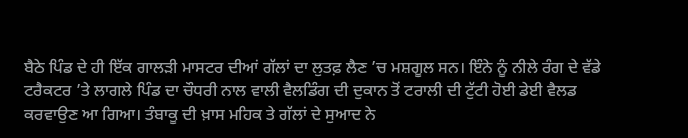ਬੈਠੇ ਪਿੰਡ ਦੇ ਹੀ ਇੱਕ ਗਾਲੜੀ ਮਾਸਟਰ ਦੀਆਂ ਗੱਲਾਂ ਦਾ ਲੁਤਫ਼ ਲੈਣ ’ਚ ਮਸ਼ਗੂਲ ਸਨ। ਇੰਨੇ ਨੂੰ ਨੀਲੇ ਰੰਗ ਦੇ ਵੱਡੇ ਟਰੈਕਟਰ ’ਤੇ ਲਾਗਲੇ ਪਿੰਡ ਦਾ ਚੌਧਰੀ ਨਾਲ ਵਾਲੀ ਵੈਲਡਿੰਗ ਦੀ ਦੁਕਾਨ ਤੋਂ ਟਰਾਲੀ ਦੀ ਟੁੱਟੀ ਹੋਈ ਡੇਈ ਵੈਲਡ ਕਰਵਾਉਣ ਆ ਗਿਆ। ਤੰਬਾਕੂ ਦੀ ਖ਼ਾਸ ਮਹਿਕ ਤੇ ਗੱਲਾਂ ਦੇ ਸੁਆਦ ਨੇ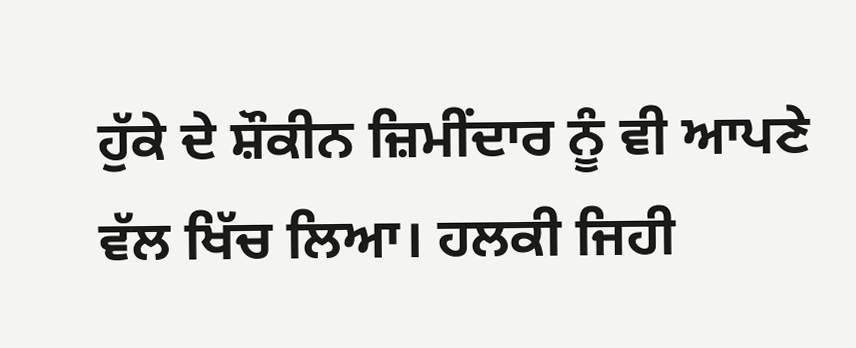ਹੁੱਕੇ ਦੇ ਸ਼ੌਕੀਨ ਜ਼ਿਮੀਂਦਾਰ ਨੂੰ ਵੀ ਆਪਣੇ ਵੱਲ ਖਿੱਚ ਲਿਆ। ਹਲਕੀ ਜਿਹੀ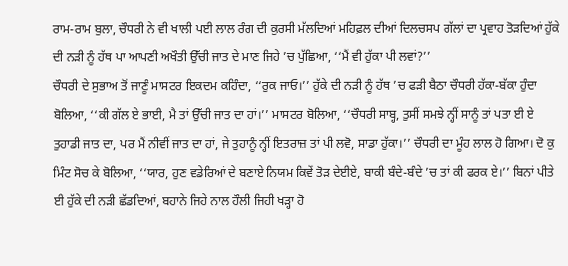ਰਾਮ-ਰਾਮ ਬੁਲਾ, ਚੌਧਰੀ ਨੇ ਵੀ ਖਾਲੀ ਪਈ ਲਾਲ ਰੰਗ ਦੀ ਕੁਰਸੀ ਮੱਲਦਿਆਂ ਮਹਿਫ਼ਲ ਦੀਆਂ ਦਿਲਚਸਪ ਗੱਲਾਂ ਦਾ ਪ੍ਰਵਾਹ ਤੋੜਦਿਆਂ ਹੁੱਕੇ ਦੀ ਨੜੀ ਨੂੰ ਹੱਥ ਪਾ ਆਪਣੀ ਅਖੌਤੀ ਉੱਚੀ ਜਾਤ ਦੇ ਮਾਣ ਜਿਹੇ ’ਚ ਪੁੱਛਿਆ, ‘‘ਮੈਂ ਵੀ ਹੁੱਕਾ ਪੀ ਲਵਾਂ?’’
ਚੌਧਰੀ ਦੇ ਸੁਭਾਅ ਤੋਂ ਜਾਣੂੰ ਮਾਸਟਰ ਇਕਦਮ ਕਹਿੰਦਾ, ‘‘ਰੁਕ ਜਾਓ।’’ ਹੁੱਕੇ ਦੀ ਨੜੀ ਨੂੰ ਹੱਥ ’ਚ ਫੜੀ ਬੈਠਾ ਚੌਧਰੀ ਹੱਕਾ-ਬੱਕਾ ਹੁੰਦਾ ਬੋਲਿਆ, ‘‘ਕੀ ਗੱਲ ਏ ਭਾਈ, ਮੈ ਤਾਂ ਉੱਚੀ ਜਾਤ ਦਾ ਹਾਂ।’’ ਮਾਸਟਰ ਬੋਲਿਆ, ‘‘ਚੌਧਰੀ ਸਾਬ੍ਹ, ਤੁਸੀਂ ਸਮਝੇ ਨ੍ਹੀਂ ਸਾਨੂੰ ਤਾਂ ਪਤਾ ਈ ਏ ਤੁਹਾਡੀ ਜਾਤ ਦਾ, ਪਰ ਮੈਂ ਨੀਵੀਂ ਜਾਤ ਦਾ ਹਾਂ, ਜੇ ਤੁਹਾਨੂੰ ਨ੍ਹੀਂ ਇਤਰਾਜ਼ ਤਾਂ ਪੀ ਲਵੋ, ਸਾਡਾ ਹੁੱਕਾ।’’ ਚੌਧਰੀ ਦਾ ਮੂੰਹ ਲਾਲ ਹੋ ਗਿਆ। ਦੋ ਕੁ ਮਿੰਟ ਸੋਚ ਕੇ ਬੋਲਿਆ, ‘‘ਯਾਰ, ਹੁਣ ਵਡੇਰਿਆਂ ਦੇ ਬਣਾਏ ਨਿਯਮ ਕਿਵੇਂ ਤੋੜ ਦੇਈਏ, ਬਾਕੀ ਬੰਦੇ-ਬੰਦੇ ’ਚ ਤਾਂ ਕੀ ਫਰਕ ਏ।’’ ਬਿਨਾਂ ਪੀਤੇ ਈ ਹੁੱਕੇ ਦੀ ਨੜੀ ਛੱਡਦਿਆਂ, ਬਹਾਨੇ ਜਿਹੇ ਨਾਲ ਹੌਲੀ ਜਿਹੀ ਖੜ੍ਹਾ ਹੋ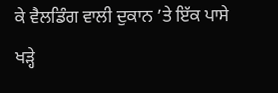ਕੇ ਵੈਲਡਿੰਗ ਵਾਲੀ ਦੁਕਾਨ ’ਤੇ ਇੱਕ ਪਾਸੇ ਖੜ੍ਹੇ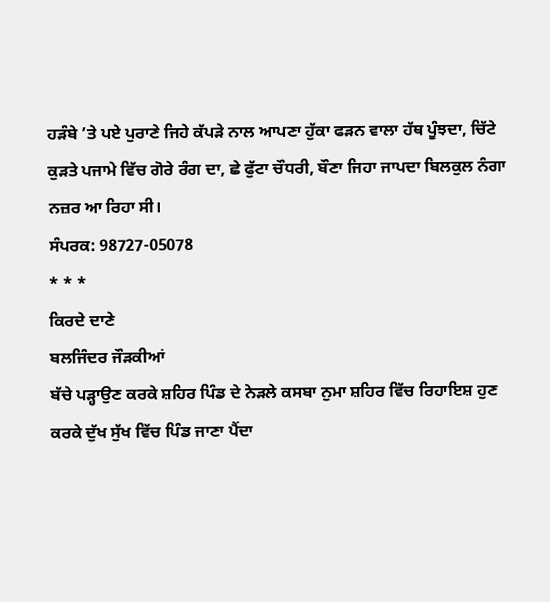ਹੜੰਬੇ ’ਤੇ ਪਏ ਪੁਰਾਣੇ ਜਿਹੇ ਕੱਪੜੇ ਨਾਲ ਆਪਣਾ ਹੁੱਕਾ ਫੜਨ ਵਾਲਾ ਹੱਥ ਪੂੰਝਦਾ, ਚਿੱਟੇ ਕੁੜਤੇ ਪਜਾਮੇ ਵਿੱਚ ਗੋਰੇ ਰੰਗ ਦਾ, ਛੇ ਫੁੱਟਾ ਚੌਧਰੀ, ਬੌਣਾ ਜਿਹਾ ਜਾਪਦਾ ਬਿਲਕੁਲ ਨੰਗਾ ਨਜ਼ਰ ਆ ਰਿਹਾ ਸੀ।
ਸੰਪਰਕ: 98727-05078
* * *
ਕਿਰਦੇ ਦਾਣੇ
ਬਲਜਿੰਦਰ ਜੌੜਕੀਆਂ
ਬੱਚੇ ਪੜ੍ਹਾਉਣ ਕਰਕੇ ਸ਼ਹਿਰ ਪਿੰਡ ਦੇ ਨੇੜਲੇ ਕਸਬਾ ਨੁਮਾ ਸ਼ਹਿਰ ਵਿੱਚ ਰਿਹਾਇਸ਼ ਹੁਣ ਕਰਕੇ ਦੁੱਖ ਸੁੱਖ ਵਿੱਚ ਪਿੰਡ ਜਾਣਾ ਪੈਂਦਾ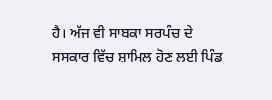ਹੈ। ਅੱਜ ਵੀ ਸਾਬਕਾ ਸਰਪੰਚ ਦੇ ਸਸਕਾਰ ਵਿੱਚ ਸ਼ਾਮਿਲ ਹੋਣ ਲਈ ਪਿੰਡ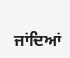ਜਾਂਦਿਆਂ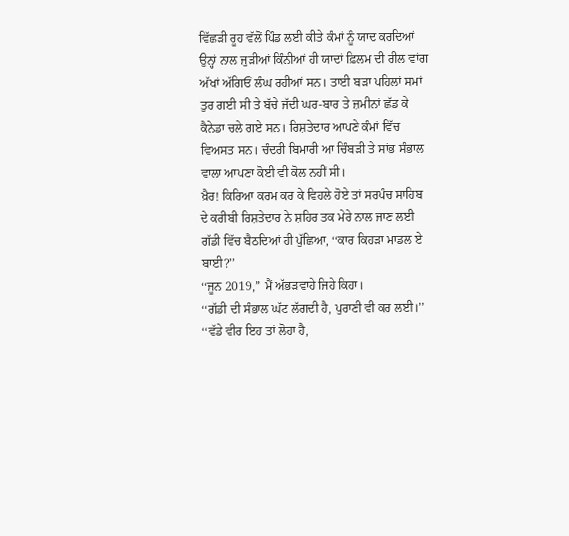ਵਿੱਛੜੀ ਰੂਹ ਵੱਲੋਂ ਪਿੰਡ ਲਈ ਕੀਤੇ ਕੰਮਾਂ ਨੂੰ ਯਾਦ ਕਰਦਿਆਂ ਉਨ੍ਹਾਂ ਨਾਲ ਜੁੜੀਆਂ ਕਿੰਨੀਆਂ ਹੀ ਯਾਦਾਂ ਫ਼ਿਲਮ ਦੀ ਰੀਲ ਵਾਂਗ ਅੱਖਾਂ ਅੱਗਿਓਂ ਲੰਘ ਰਹੀਆਂ ਸਨ। ਤਾਈ ਬੜਾ ਪਹਿਲਾਂ ਸਮਾਂ ਤੁਰ ਗਈ ਸੀ ਤੇ ਬੱਚੇ ਜੱਦੀ ਘਰ-ਬਾਰ ਤੇ ਜ਼ਮੀਨਾਂ ਛੱਡ ਕੇ ਕੈਨੇਡਾ ਚਲੇ ਗਏ ਸਨ। ਰਿਸ਼ਤੇਦਾਰ ਆਪਣੇ ਕੰਮਾਂ ਵਿੱਚ ਵਿਅਸਤ ਸਨ। ਚੰਦਰੀ ਬਿਮਾਰੀ ਆ ਚਿੰਬੜੀ ਤੇ ਸਾਂਭ ਸੰਭਾਲ ਵਾਲਾ ਆਪਣਾ ਕੋਈ ਵੀ ਕੋਲ ਨਹੀਂ ਸੀ।
ਖ਼ੈਰ! ਕਿਰਿਆ ਕਰਮ ਕਰ ਕੇ ਵਿਹਲੇ ਹੋਏ ਤਾਂ ਸਰਪੰਚ ਸਾਹਿਬ ਦੇ ਕਰੀਬੀ ਰਿਸ਼ਤੇਦਾਰ ਨੇ ਸ਼ਹਿਰ ਤਕ ਮੇਰੇ ਨਾਲ ਜਾਣ ਲਈ ਗੱਡੀ ਵਿੱਚ ਬੈਠਦਿਆਂ ਹੀ ਪੁੱਛਿਆ, ‘‘ਕਾਰ ਕਿਹੜਾ ਮਾਡਲ ਏ ਬਾਈ?’’
‘‘ਜੂਨ 2019,’’ ਮੈਂ ਅੱਭੜਵਾਹੇ ਜਿਹੇ ਕਿਹਾ।
‘‘ਗੱਡੀ ਦੀ ਸੰਭਾਲ ਘੱਟ ਲੱਗਦੀ ਹੈ, ਪੁਰਾਣੀ ਵੀ ਕਰ ਲਈ।’’ ‘‘ਵੱਡੇ ਵੀਰ ਇਹ ਤਾਂ ਲੋਹਾ ਹੈ,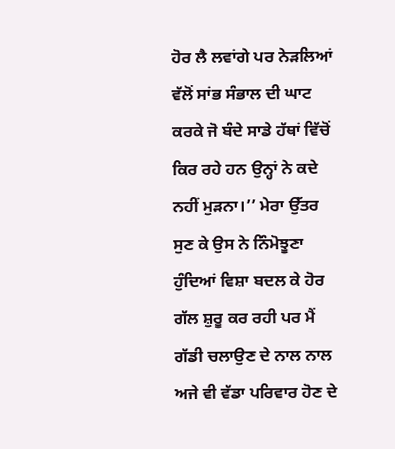ਹੋਰ ਲੈ ਲਵਾਂਗੇ ਪਰ ਨੇੜਲਿਆਂ ਵੱਲੋਂ ਸਾਂਭ ਸੰਭਾਲ ਦੀ ਘਾਟ ਕਰਕੇ ਜੋ ਬੰਦੇ ਸਾਡੇ ਹੱਥਾਂ ਵਿੱਚੋਂ ਕਿਰ ਰਹੇ ਹਨ ਉਨ੍ਹਾਂ ਨੇ ਕਦੇ ਨਹੀਂ ਮੁੜਨਾ।’’ ਮੇਰਾ ਉੱਤਰ ਸੁਣ ਕੇ ਉਸ ਨੇ ਨਿੰਮੋਝੂਣਾ ਹੁੰਦਿਆਂ ਵਿਸ਼ਾ ਬਦਲ ਕੇ ਹੋਰ ਗੱਲ ਸ਼ੁਰੂ ਕਰ ਰਹੀ ਪਰ ਮੈਂ ਗੱਡੀ ਚਲਾਉਣ ਦੇ ਨਾਲ ਨਾਲ ਅਜੇ ਵੀ ਵੱਡਾ ਪਰਿਵਾਰ ਹੋਣ ਦੇ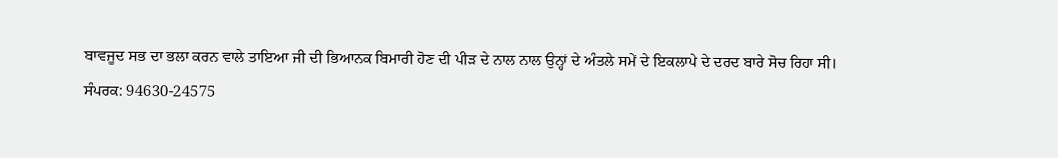ਬਾਵਜੂਦ ਸਭ ਦਾ ਭਲਾ ਕਰਨ ਵਾਲੇ ਤਾਇਆ ਜੀ ਦੀ ਭਿਆਨਕ ਬਿਮਾਰੀ ਹੋਣ ਦੀ ਪੀੜ ਦੇ ਨਾਲ ਨਾਲ ਉਨ੍ਹਾਂ ਦੇ ਅੰਤਲੇ ਸਮੇਂ ਦੇ ਇਕਲਾਪੇ ਦੇ ਦਰਦ ਬਾਰੇ ਸੋਚ ਰਿਹਾ ਸੀ।
ਸੰਪਰਕ: 94630-24575